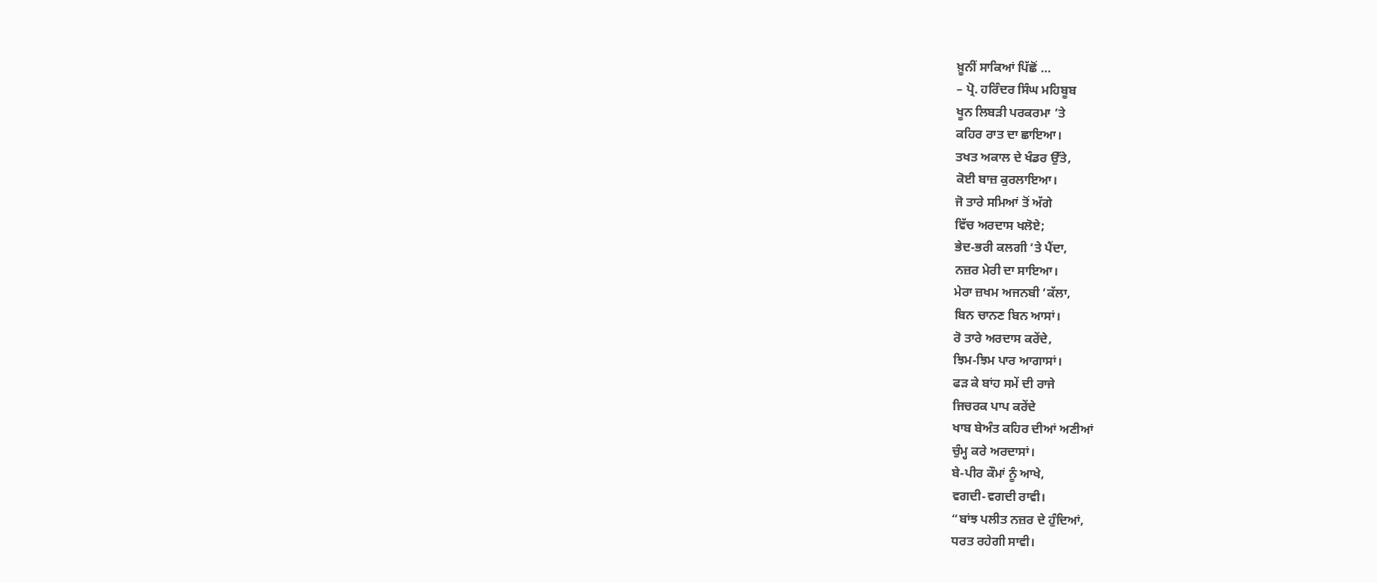ਖ਼ੂਨੀਂ ਸਾਕਿਆਂ ਪਿੱਛੋਂ …
– ਪ੍ਰੋ. ਹਰਿੰਦਰ ਸਿੰਘ ਮਹਿਬੂਬ
ਖੂਨ ਲਿਬੜੀ ਪਰਕਰਮਾ ’ਤੇ
ਕਹਿਰ ਰਾਤ ਦਾ ਛਾਇਆ।
ਤਖਤ ਅਕਾਲ ਦੇ ਖੰਡਰ ਉੱਤੇ,
ਕੋਈ ਬਾਜ਼ ਕੁਰਲਾਇਆ।
ਜੋ ਤਾਰੇ ਸਮਿਆਂ ਤੋਂ ਅੱਗੇ
ਵਿੱਚ ਅਰਦਾਸ ਖਲੋਏ;
ਭੇਦ-ਭਰੀ ਕਲਗੀ ’ਤੇ ਪੈਂਦਾ,
ਨਜ਼ਰ ਮੇਰੀ ਦਾ ਸਾਇਆ।
ਮੇਰਾ ਜ਼ਖਮ ਅਜਨਬੀ ’ਕੱਲਾ,
ਬਿਨ ਚਾਨਣ ਬਿਨ ਆਸਾਂ।
ਰੋ ਤਾਰੇ ਅਰਦਾਸ ਕਰੇਂਦੇ,
ਝਿਮ-ਝਿਮ ਪਾਰ ਆਗਾਸਾਂ।
ਫੜ ਕੇ ਬਾਂਹ ਸਮੇਂ ਦੀ ਰਾਜੇ
ਜਿਚਰਕ ਪਾਪ ਕਰੇਂਦੇ
ਖਾਬ ਬੇਅੰਤ ਕਹਿਰ ਦੀਆਂ ਅਣੀਆਂ
ਚੁੰਮ੍ਹ ਕਰੇ ਅਰਦਾਸਾਂ।
ਬੇ-ਪੀਰ ਕੌਮਾਂ ਨੂੰ ਆਖੇ,
ਵਗਦੀ-ਵਗਦੀ ਰਾਵੀ।
“ਬਾਂਝ ਪਲੀਤ ਨਜ਼ਰ ਦੇ ਹੁੰਦਿਆਂ,
ਧਰਤ ਰਹੇਗੀ ਸਾਵੀ।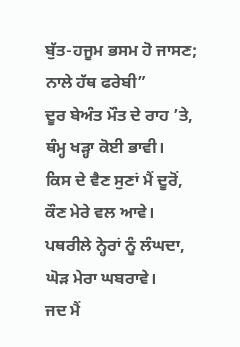ਬੁੱਤ-ਹਜੂਮ ਭਸਮ ਹੋ ਜਾਸਣ;
ਨਾਲੇ ਹੱਥ ਫਰੇਬੀ”
ਦੂਰ ਬੇਅੰਤ ਮੌਤ ਦੇ ਰਾਹ ’ਤੇ,
ਥੰਮ੍ਹ ਖੜ੍ਹਾ ਕੋਈ ਭਾਵੀ।
ਕਿਸ ਦੇ ਵੈਣ ਸੁਣਾਂ ਮੈਂ ਦੂਰੋਂ,
ਕੌਣ ਮੇਰੇ ਵਲ ਆਵੇ।
ਪਥਰੀਲੇ ਨ੍ਹੇਰਾਂ ਨੂੰ ਲੰਘਦਾ,
ਘੋੜ ਮੇਰਾ ਘਬਰਾਵੇ।
ਜਦ ਮੈਂ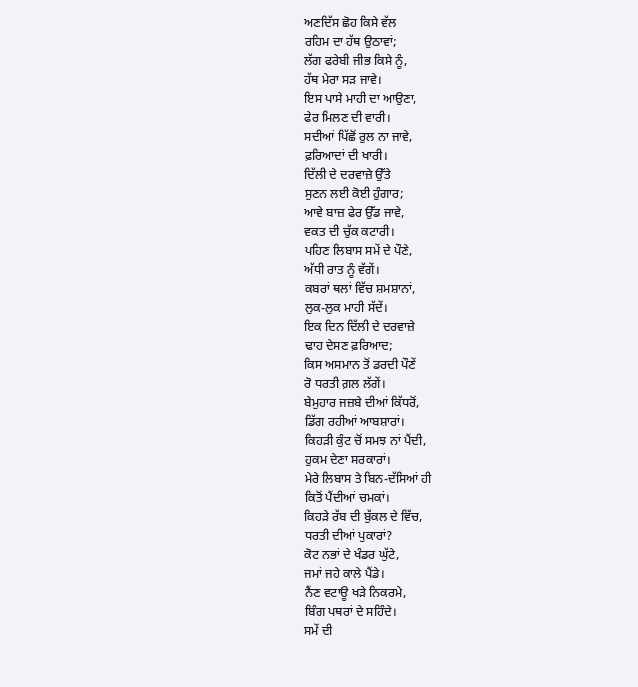ਅਣਦਿੱਸ ਛੋਹ ਕਿਸੇ ਵੱਲ
ਰਹਿਮ ਦਾ ਹੱਥ ਉਠਾਵਾਂ;
ਲੱਗ ਫਰੇਬੀ ਜੀਭ ਕਿਸੇ ਨੂੰ,
ਹੱਥ ਮੇਰਾ ਸੜ ਜਾਵੇ।
ਇਸ ਪਾਸੇ ਮਾਹੀ ਦਾ ਆਉਣਾ,
ਫੇਰ ਮਿਲਣ ਦੀ ਵਾਰੀ।
ਸਦੀਆਂ ਪਿੱਛੋਂ ਰੁਲ ਨਾ ਜਾਵੇ,
ਫ਼ਰਿਆਦਾਂ ਦੀ ਖਾਰੀ।
ਦਿੱਲੀ ਦੇ ਦਰਵਾਜ਼ੇ ਉੱਤੇ
ਸੁਣਨ ਲਈ ਕੋਈ ਹੁੰਗਾਰ;
ਆਵੇ ਬਾਜ਼ ਫੇਰ ਉੱਡ ਜਾਵੇ,
ਵਕਤ ਦੀ ਚੁੱਕ ਕਟਾਰੀ।
ਪਹਿਣ ਲਿਬਾਸ ਸਮੇਂ ਦੇ ਪੌਣੇ,
ਅੱਧੀ ਰਾਤ ਨੂੰ ਵੱਗੇਂ।
ਕਬਰਾਂ ਥਲਾਂ ਵਿੱਚ ਸ਼ਮਸ਼ਾਨਾਂ,
ਲੁਕ-ਲੁਕ ਮਾਹੀ ਸੱਦੇਂ।
ਇਕ ਦਿਨ ਦਿੱਲੀ ਦੇ ਦਰਵਾਜ਼ੇ
ਢਾਹ ਦੇਸਣ ਫ਼ਰਿਆਦ;
ਕਿਸ ਅਸਮਾਨ ਤੋਂ ਡਰਦੀ ਪੌਣੇਂ
ਰੋ ਧਰਤੀ ਗ਼ਲ ਲੱਗੇਂ।
ਬੇਮੁਹਾਰ ਜਜ਼ਬੇ ਦੀਆਂ ਕਿੱਧਰੋਂ,
ਡਿੱਗ ਰਹੀਆਂ ਆਬਸ਼ਾਰਾਂ।
ਕਿਹੜੀ ਕੁੰਟ ਚੋਂ ਸਮਝ ਨਾਂ ਪੈਂਦੀ,
ਹੁਕਮ ਦੇਣਾ ਸਰਕਾਰਾਂ।
ਮੇਰੇ ਲਿਬਾਸ ਤੇ ਬਿਨ-ਦੱਸਿਆਂ ਹੀ
ਕਿਤੋਂ ਪੈਂਦੀਆਂ ਚਮਕਾਂ।
ਕਿਹੜੇ ਰੱਬ ਦੀ ਬੁੱਕਲ ਦੇ ਵਿੱਚ,
ਧਰਤੀ ਦੀਆਂ ਪੁਕਾਰਾਂ?
ਕੋਟ ਨਭਾਂ ਦੇ ਖੰਡਰ ਘੁੱਟੇ,
ਜਮਾਂ ਜਹੇ ਕਾਲੇ ਪੈਂਡੇ।
ਨੈਂਣ ਵਟਾਊ ਖੜੇ ਨਿਕਰਮੇ,
ਬਿੰਗ ਪਥਰਾਂ ਦੇ ਸਹਿੰਦੇ।
ਸਮੇਂ ਦੀ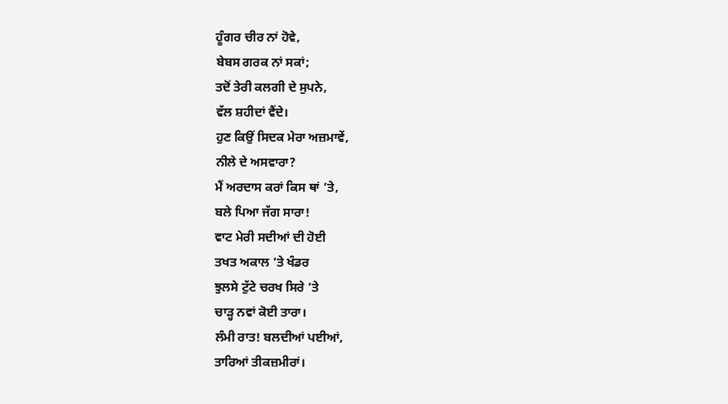ਹੂੰਗਰ ਚੀਰ ਨਾਂ ਹੋਵੇ,
ਬੇਬਸ ਗਰਕ ਨਾਂ ਸਕਾਂ;
ਤਦੋਂ ਤੇਰੀ ਕਲਗੀ ਦੇ ਸੁਪਨੇ,
ਵੱਲ ਸ਼ਹੀਦਾਂ ਵੈਂਦੇ।
ਹੁਣ ਕਿਉਂ ਸਿਦਕ ਮੇਰਾ ਅਜ਼ਮਾਵੇਂ,
ਨੀਲੇ ਦੇ ਅਸਵਾਰਾ?
ਮੈਂ ਅਰਦਾਸ ਕਰਾਂ ਕਿਸ ਥਾਂ ’ਤੇ,
ਬਲੇ ਪਿਆ ਜੱਗ ਸਾਰਾ!
ਵਾਟ ਮੇਰੀ ਸਦੀਆਂ ਦੀ ਹੋਈ
ਤਖਤ ਅਕਾਲ ’ਤੇ ਖੰਡਰ
ਝੁਲਸੇ ਟੁੱਟੇ ਚਰਖ ਸਿਰੇ ’ਤੇ
ਚਾੜ੍ਹ ਨਵਾਂ ਕੋਈ ਤਾਰਾ।
ਲੰਮੀ ਰਾਤ! ਬਲਦੀਆਂ ਪਈਆਂ,
ਤਾਰਿਆਂ ਤੀਕਜ਼ਮੀਰਾਂ।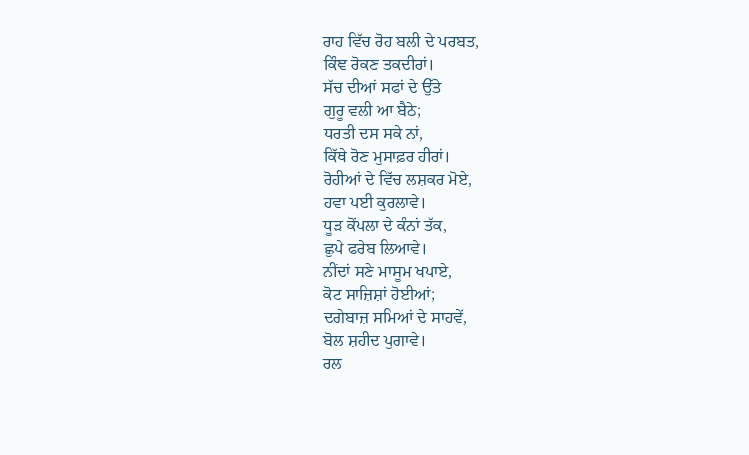ਰਾਹ ਵਿੱਚ ਰੋਹ ਬਲੀ ਦੇ ਪਰਬਤ,
ਕਿੰਞ ਰੋਕਣ ਤਕਦੀਰਾਂ।
ਸੱਚ ਦੀਆਂ ਸਫਾਂ ਦੇ ਉੱਤੇ
ਗੁਰੂ ਵਲੀ ਆ ਬੈਠੇ;
ਧਰਤੀ ਦਸ ਸਕੇ ਨਾਂ,
ਕਿੱਥੇ ਰੋਣ ਮੁਸਾਫ਼ਰ ਹੀਰਾਂ।
ਰੋਹੀਆਂ ਦੇ ਵਿੱਚ ਲਸ਼ਕਰ ਮੋਏ,
ਹਵਾ ਪਈ ਕੁਰਲਾਵੇ।
ਧੂੜ ਕੋਂਪਲਾ ਦੇ ਕੰਨਾਂ ਤੱਕ,
ਛੁਪੇ ਫਰੇਬ ਲਿਆਵੇ।
ਨੀਂਦਾਂ ਸਣੇ ਮਾਸੂਮ ਖਪਾਏ,
ਕੋਟ ਸਾਜ਼ਿਸ਼ਾਂ ਹੋਈਆਂ;
ਦਗੇਬਾਜ਼ ਸਮਿਆਂ ਦੇ ਸਾਹਵੇਂ,
ਬੋਲ ਸ਼ਹੀਦ ਪੁਗਾਵੇ।
ਰਲ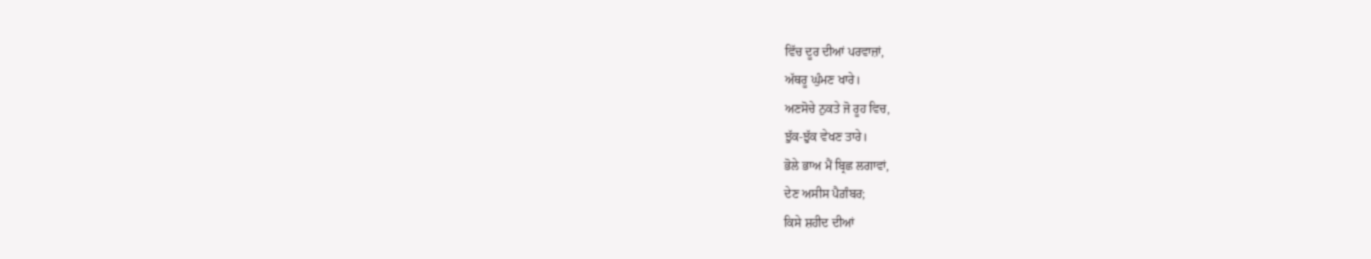ਵਿੱਚ ਦੂਰ ਦੀਆਂ ਪਰਵਾਜ਼ਾਂ,
ਅੱਥਰੂ ਘੁੰਮਣ ਖਾਰੇ।
ਅਣਸੋਚੇ ਨੁਕਤੇ ਜੋ ਰੂਹ ਵਿਚ,
ਝੁੱਕ-ਝੁੱਕ ਵੇਖਣ ਤਾਰੇ।
ਭੋਲੇ ਭਾਅ ਮੈਂ ਬ੍ਰਿਛ ਲਗਾਵਾਂ,
ਦੇਣ ਅਸੀਸ ਪੈਗ਼ੰਬਰ;
ਕਿਸੇ ਸ਼ਹੀਦ ਦੀਆਂ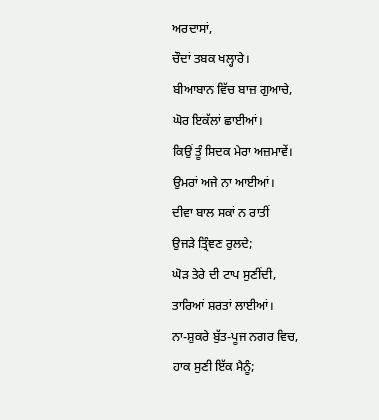ਅਰਦਾਸਾਂ,
ਚੌਦਾਂ ਤਬਕ ਖਲ੍ਹਾਰੇ।
ਬੀਆਬਾਨ ਵਿੱਚ ਬਾਜ਼ ਗੁਆਚੇ,
ਘੋਰ ਇਕੱਲਾਂ ਛਾਈਆਂ।
ਕਿਉਂ ਤੂੰ ਸਿਦਕ ਮੇਰਾ ਅਜ਼ਮਾਵੇਂ।
ਉਮਰਾਂ ਅਜੇ ਨਾ ਆਈਆਂ।
ਦੀਵਾ ਬਾਲ ਸਕਾਂ ਨ ਰਾਤੀਂ
ਉਜੜੇ ਤ੍ਰਿੰਞਣ ਰੁਲਦੇ;
ਘੋੜ ਤੇਰੇ ਦੀ ਟਾਪ ਸੁਣੀਂਦੀ,
ਤਾਰਿਆਂ ਸ਼ਰਤਾਂ ਲਾਈਆਂ।
ਨਾ-ਸ਼ੁਕਰੇ ਬੁੱਤ-ਪੂਜ ਨਗਰ ਵਿਚ,
ਹਾਕ ਸੁਣੀ ਇੱਕ ਮੈਨੂੰ;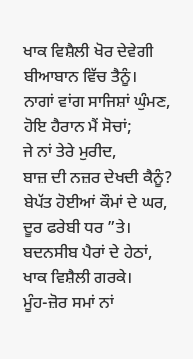ਖਾਕ ਵਿਸ਼ੈਲੀ ਖੋਰ ਦੇਵੇਗੀ
ਬੀਆਬਾਨ ਵਿੱਚ ਤੈਨੂੰ।
ਨਾਗਾਂ ਵਾਂਗ ਸਾਜਿਸ਼ਾਂ ਘੁੰਮਣ,
ਹੋਇ ਹੈਰਾਨ ਮੈਂ ਸੋਚਾਂ;
ਜੇ ਨਾਂ ਤੇਰੇ ਮੁਰੀਦ,
ਬਾਜ਼ ਦੀ ਨਜ਼ਰ ਦੇਖਦੀ ਕੈਨੂੰ?
ਬੇਪੱਤ ਹੋਈਆਂ ਕੌਮਾਂ ਦੇ ਘਰ,
ਦੂਰ ਫਰੇਬੀ ਧਰ ”ਤੇ।
ਬਦਨਸੀਬ ਪੈਰਾਂ ਦੇ ਹੇਠਾਂ,
ਖਾਕ ਵਿਸ਼ੈਲੀ ਗਰਕੇ।
ਮੂੰਹ-ਜ਼ੋਰ ਸਮਾਂ ਨਾਂ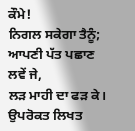ਕੌਮੇ!
ਨਿਗਲ ਸਕੇਗਾ ਤੈਨੂੰ;
ਆਪਣੀ ਪੱਤ ਪਛਾਣ ਲਵੇਂ ਜੇ,
ਲੜ ਮਾਹੀ ਦਾ ਫੜ ਕੇ।
ਉਪਰੋਕਤ ਲਿਖਤ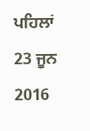ਪਹਿਲਾਂ 23 ਜੂਨ 2016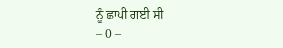ਨੂੰ ਛਾਪੀ ਗਈ ਸੀ
– 0 –